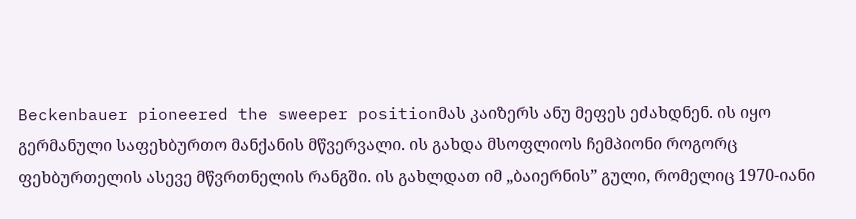Beckenbauer pioneered the sweeper positionმას კაიზერს ანუ მეფეს ეძახდნენ. ის იყო გერმანული საფეხბურთო მანქანის მწვერვალი. ის გახდა მსოფლიოს ჩემპიონი როგორც ფეხბურთელის ასევე მწვრთნელის რანგში. ის გახლდათ იმ „ბაიერნის” გული, რომელიც 1970-იანი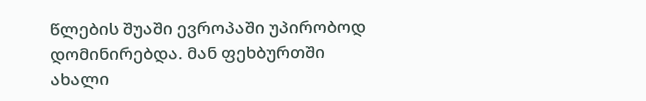წლების შუაში ევროპაში უპირობოდ დომინირებდა. მან ფეხბურთში ახალი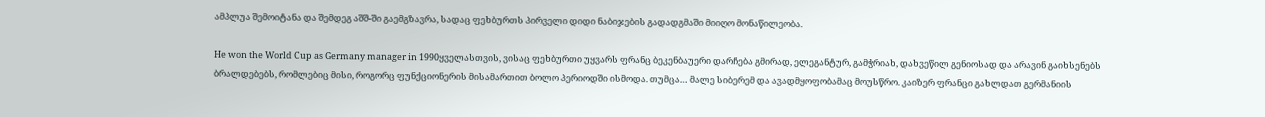ამპლუა შემოიტანა და შემდეგ აშშ-ში გაემგზავრა, სადაც ფეხბურთს პირველი დიდი ნაბიჯების გადადგმაში მიიღო მონაწილეობა.

He won the World Cup as Germany manager in 1990ყველასთვის, ვისაც ფეხბურთი უყვარს ფრანც ბეკენბაუერი დარჩება გმირად, ელეგანტურ, გამჭრიახ, დახვეწილ გენიოსად და არავინ გაიხსენებს ბრალდებებს, რომლებიც მისი, როგორც ფუნქციონერის მისამართით ბოლო პერიოდში ისმოდა. თუმცა… მალე სიბერემ და ავადმყოფობამაც მოუსწრო. კაიზერ ფრანცი გახლდათ გერმანიის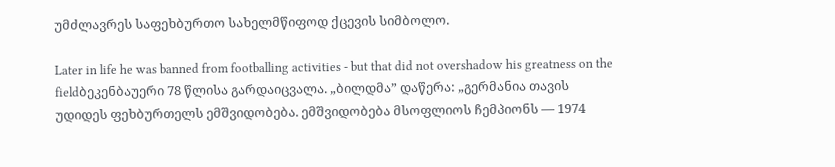უმძლავრეს საფეხბურთო სახელმწიფოდ ქცევის სიმბოლო.

Later in life he was banned from footballing activities - but that did not overshadow his greatness on the fieldბეკენბაუერი 78 წლისა გარდაიცვალა. „ბილდმა” დაწერა: „გერმანია თავის უდიდეს ფეხბურთელს ემშვიდობება. ემშვიდობება მსოფლიოს ჩემპიონს — 1974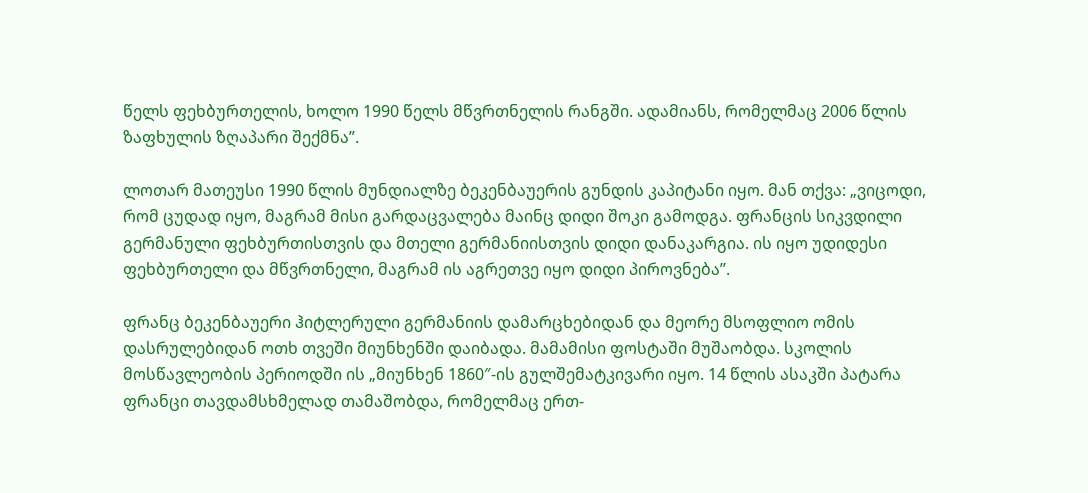წელს ფეხბურთელის, ხოლო 1990 წელს მწვრთნელის რანგში. ადამიანს, რომელმაც 2006 წლის ზაფხულის ზღაპარი შექმნა”.

ლოთარ მათეუსი 1990 წლის მუნდიალზე ბეკენბაუერის გუნდის კაპიტანი იყო. მან თქვა: „ვიცოდი, რომ ცუდად იყო, მაგრამ მისი გარდაცვალება მაინც დიდი შოკი გამოდგა. ფრანცის სიკვდილი გერმანული ფეხბურთისთვის და მთელი გერმანიისთვის დიდი დანაკარგია. ის იყო უდიდესი ფეხბურთელი და მწვრთნელი, მაგრამ ის აგრეთვე იყო დიდი პიროვნება”.

ფრანც ბეკენბაუერი ჰიტლერული გერმანიის დამარცხებიდან და მეორე მსოფლიო ომის დასრულებიდან ოთხ თვეში მიუნხენში დაიბადა. მამამისი ფოსტაში მუშაობდა. სკოლის მოსწავლეობის პერიოდში ის „მიუნხენ 1860″-ის გულშემატკივარი იყო. 14 წლის ასაკში პატარა ფრანცი თავდამსხმელად თამაშობდა, რომელმაც ერთ-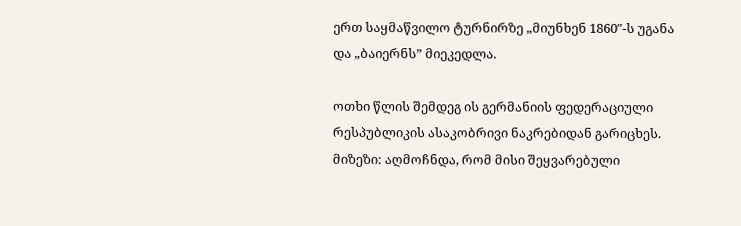ერთ საყმაწვილო ტურნირზე „მიუნხენ 1860″-ს უგანა და „ბაიერნს” მიეკედლა.

ოთხი წლის შემდეგ ის გერმანიის ფედერაციული რესპუბლიკის ასაკობრივი ნაკრებიდან გარიცხეს. მიზეზი: აღმოჩნდა, რომ მისი შეყვარებული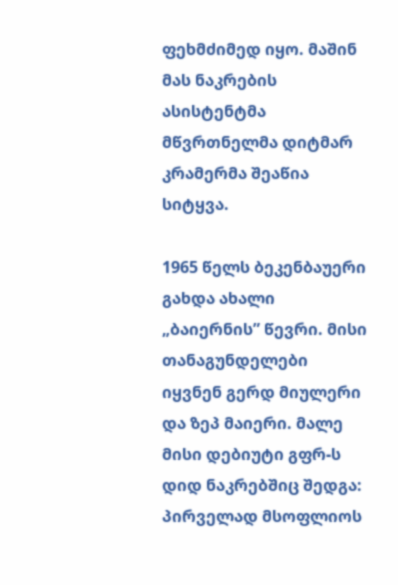ფეხმძიმედ იყო. მაშინ მას ნაკრების ასისტენტმა მწვრთნელმა დიტმარ კრამერმა შეაწია სიტყვა.

1965 წელს ბეკენბაუერი გახდა ახალი „ბაიერნის” წევრი. მისი თანაგუნდელები იყვნენ გერდ მიულერი და ზეპ მაიერი. მალე მისი დებიუტი გფრ-ს დიდ ნაკრებშიც შედგა: პირველად მსოფლიოს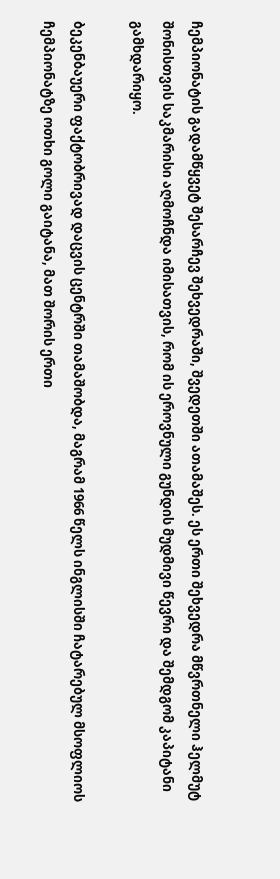ჩემპიონატის გადამწყვეტ შესარჩევ შეხვედრაში, შვედეთში ათამაშეს. ეს ერთი შეხვედრა მწვრთნელი ჰელმუტ შონისთვის საკმარისი აღმოჩნდა იმისათვის, რომ ის ეროვნული გუნდის მუდმივი წევრი და შემდგომ კაპიტანი გამხდარიყო.

ბეკენბაუერი ფაქტობრივად დაცვის ცენტრში თამაშობდა, მაგრამ 1966 წელს ინგლისში ჩატარებულ მსოფლიოს ჩემპიონატზე ოთხი გოლი გაიტანა, მათ შორის ერთი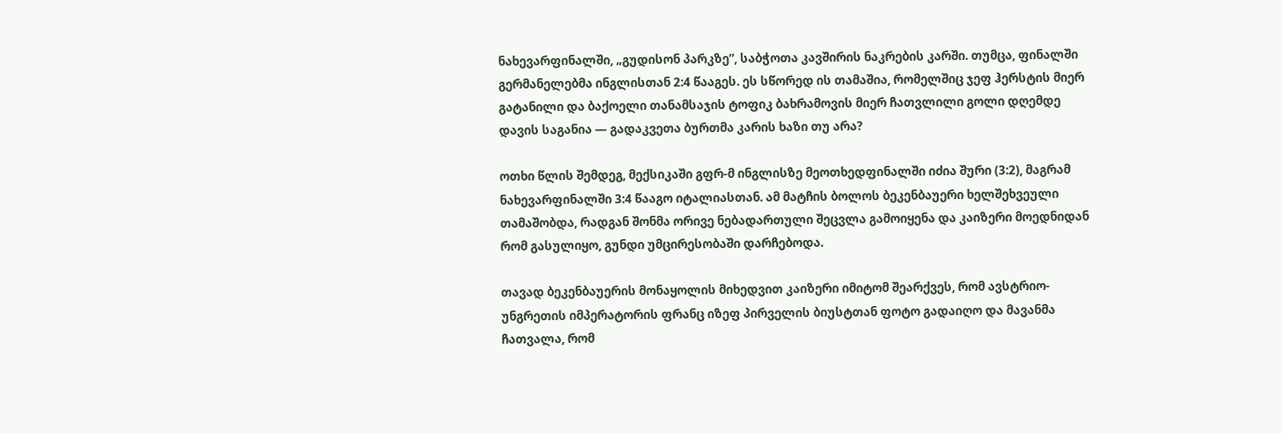ნახევარფინალში, „გუდისონ პარკზე”, საბჭოთა კავშირის ნაკრების კარში. თუმცა, ფინალში გერმანელებმა ინგლისთან 2:4 წააგეს. ეს სწორედ ის თამაშია, რომელშიც ჯეფ ჰერსტის მიერ გატანილი და ბაქოელი თანამსაჯის ტოფიკ ბახრამოვის მიერ ჩათვლილი გოლი დღემდე დავის საგანია — გადაკვეთა ბურთმა კარის ხაზი თუ არა?

ოთხი წლის შემდეგ, მექსიკაში გფრ-მ ინგლისზე მეოთხედფინალში იძია შური (3:2), მაგრამ ნახევარფინალში 3:4 წააგო იტალიასთან. ამ მატჩის ბოლოს ბეკენბაუერი ხელშეხვეული თამაშობდა, რადგან შონმა ორივე ნებადართული შეცვლა გამოიყენა და კაიზერი მოედნიდან რომ გასულიყო, გუნდი უმცირესობაში დარჩებოდა.

თავად ბეკენბაუერის მონაყოლის მიხედვით კაიზერი იმიტომ შეარქვეს, რომ ავსტრიო-უნგრეთის იმპერატორის ფრანც იზეფ პირველის ბიუსტთან ფოტო გადაიღო და მავანმა ჩათვალა, რომ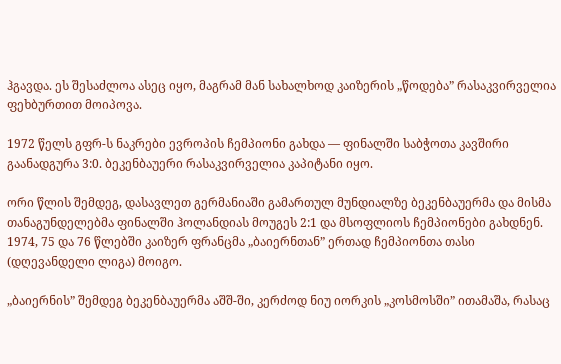ჰგავდა. ეს შესაძლოა ასეც იყო, მაგრამ მან სახალხოდ კაიზერის „წოდება” რასაკვირველია ფეხბურთით მოიპოვა.

1972 წელს გფრ-ს ნაკრები ევროპის ჩემპიონი გახდა — ფინალში საბჭოთა კავშირი გაანადგურა 3:0. ბეკენბაუერი რასაკვირველია კაპიტანი იყო.

ორი წლის შემდეგ, დასავლეთ გერმანიაში გამართულ მუნდიალზე ბეკენბაუერმა და მისმა თანაგუნდელებმა ფინალში ჰოლანდიას მოუგეს 2:1 და მსოფლიოს ჩემპიონები გახდნენ. 1974, 75 და 76 წლებში კაიზერ ფრანცმა „ბაიერნთან” ერთად ჩემპიონთა თასი (დღევანდელი ლიგა) მოიგო.

„ბაიერნის” შემდეგ ბეკენბაუერმა აშშ-ში, კერძოდ ნიუ იორკის „კოსმოსში” ითამაშა, რასაც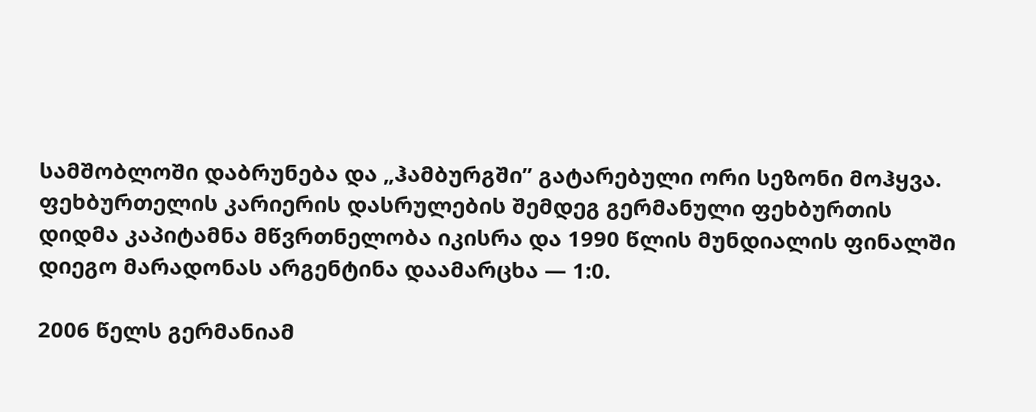სამშობლოში დაბრუნება და „ჰამბურგში” გატარებული ორი სეზონი მოჰყვა. ფეხბურთელის კარიერის დასრულების შემდეგ გერმანული ფეხბურთის დიდმა კაპიტამნა მწვრთნელობა იკისრა და 1990 წლის მუნდიალის ფინალში დიეგო მარადონას არგენტინა დაამარცხა — 1:0.

2006 წელს გერმანიამ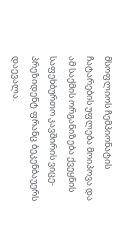მსოფლიოს ჩემპიონატის ჩატარების უფლება მოიპოვა და ამ საქმის ორგანიზება ქვეყნის საფეხბურთო კავშირის ვიცე-პრეზიდენტ ფრანც ბეკენბაუერს დაევალა.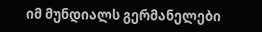იმ მუნდიალს გერმანელები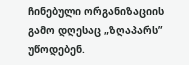ჩინებული ორგანიზაციის გამო დღესაც „ზღაპარს” უწოდებენ.